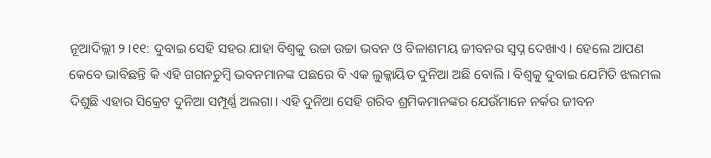ନୂଆଦିଲ୍ଲୀ ୨।୧୧: ଦୁବାଇ ସେହି ସହର ଯାହା ବିଶ୍ୱକୁ ଉଚ୍ଚା ଉଚ୍ଚା ଭବନ ଓ ବିଳାଶମୟ ଜୀବନର ସ୍ୱପ୍ନ ଦେଖାଏ। ହେଲେ ଆପଣ କେବେ ଭାବିଛନ୍ତି କି ଏହି ଗଗନଚୁମ୍ବି ଭବନମାନଙ୍କ ପଛରେ ବି ଏକ ଲୁକ୍କାୟିତ ଦୁନିଆ ଅଛି ବୋଲି। ବିଶ୍ୱକୁ ଦୁବାଇ ଯେମିତି ଝଲମଲ ଦିଶୁଛି ଏହାର ସିକ୍ରେଟ ଦୁନିଆ ସମ୍ପୂର୍ଣ୍ଣ ଅଲଗା। ଏହି ଦୁନିଆ ସେହି ଗରିବ ଶ୍ରମିକମାନଙ୍କର ଯେଉଁମାନେ ନର୍କର ଜୀବନ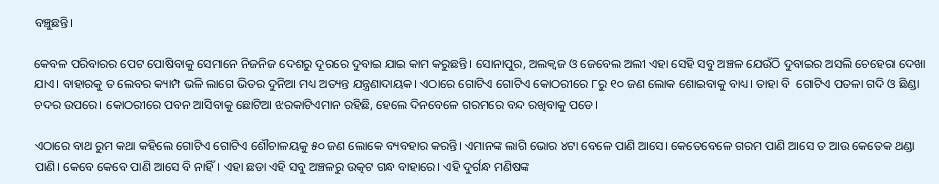ବଞ୍ଚୁଛନ୍ତି।

କେବଳ ପରିବାରର ପେଟ ପୋଷିବାକୁ ସେମାନେ ନିଜନିଜ ଦେଶରୁ ଦୂରରେ ଦୁବାଇ ଯାଇ କାମ କରୁଛନ୍ତି। ସୋନାପୁର, ଅଲକ୍ୱଜ ଓ ଜେବେଲ ଅଲୀ ଏହା ସେହି ସବୁ ଅଞ୍ଚଳ ଯେଉଁଠି ଦୁବାଇର ଅସଲି ଚେହେରା ଦେଖା ଯାଏ। ବାହାରକୁ ତ ଲେବର କ୍ୟାମ୍ପ ଭଳି ଲାଗେ ଭିତର ଦୁନିଆ ମଧ୍ୟ ଅତ୍ୟନ୍ତ ଯନ୍ତ୍ରଣାଦାୟକ। ଏଠାରେ ଗୋଟିଏ ଗୋଟିଏ କୋଠରୀରେ ୮ରୁ ୧୦ ଜଣ ଲୋକ ଶୋଇବାକୁ ବାଧ୍ୟ। ତାହା ବି  ଗୋଟିଏ ପତଳା ଗଦି ଓ ଛିଣ୍ଡା ଚଦର ଉପରେ। କୋଠରୀରେ ପବନ ଆସିବାକୁ ଛୋଟିଆ ଝରକାଟିଏମାନ ରହିଛି, ହେଲେ ଦିନବେଳେ ଗରମରେ ବନ୍ଦ ରଖିବାକୁ ପଡେ।

ଏଠାରେ ବାଥ ରୁମ କଥା କହିଲେ ଗୋଟିଏ ଗୋଟିଏ ଶୌଚାଳୟକୁ ୫୦ ଜଣ ଲୋକେ ବ୍ୟବହାର କରନ୍ତି। ଏମାନଙ୍କ ଲାଗି ଭୋର ୪ଟା ବେଳେ ପାଣି ଆସେ। କେତେବେଳେ ଗରମ ପାଣି ଆସେ ତ ଆଉ କେତେକ ଥଣ୍ଡା ପାଣି। କେବେ କେବେ ପାଣି ଆସେ ବି ନାହିଁ। ଏହା ଛଡା ଏହି ସବୁ ଅଞ୍ଚଳରୁ ଉତ୍କଟ ଗନ୍ଧ ବାହାରେ। ଏହି ଦୁର୍ଗନ୍ଧ ମଣିଷଙ୍କ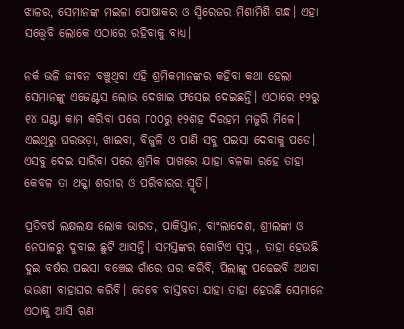ଝାଳର, ସେମାନଙ୍କ ମଇଳା ପୋଷାକର ଓ ସ୍ୱିରେଜର ମିଶାମିଶି ଗନ୍ଧ। ଏହା ସତ୍ତ୍ୱେବି ଲୋକେ ଏଠାରେ ରହିବାକୁ ବାଧ୍ୟ।

ନର୍କ ଭଳି ଜୀବନ ବଞ୍ଚୁଥିବା ଏହି ଶ୍ରମିକମାନଙ୍କର କହିବା କଥା ହେଲା ସେମାନଙ୍କୁ ଏଜେଣ୍ଟସ ଲୋଭ ଦେଖାଇ ଫସେଇ ଦେଇଛନ୍ତି। ଏଠାରେ ୧୨ରୁ ୧୪ ଘଣ୍ଟା କାମ କରିବା ପରେ ୮୦୦ରୁ ୧୨ଶହ ଦିରହମ ମଜୁରି ମିଳେ। ଏଇଥିରୁ ଘରଭଡ଼ା, ଖାଇବା, ବିଜୁଳି ଓ ପାଣି ସବୁ ପଇସା ଦେବାକୁ ପଡେ। ଏସବୁ ଦେଇ ସାରିବା ପରେ ଶ୍ରମିକ ପାଖରେ ଯାହା ବଳକା ରହେ ତାହା କେବଳ ତା ଥକ୍କା ଶରୀର ଓ ପରିବାରର ସ୍ମୃତି।

ପ୍ରତିବର୍ଷ ଲକ୍ଷଲକ୍ଷ ଲୋକ ଭାରତ, ପାକିସ୍ତାନ, ବାଂଲାଦେଶ, ଶ୍ରୀଲଙ୍କା ଓ ନେପାଳରୁ ଦୁବାଇ ଛୁଟି ଆସନ୍ତି। ସମସ୍ତଙ୍କର ଗୋଟିଏ ସ୍ୱପ୍ନ , ତାହା ହେଉଛି ଦୁଇ ବର୍ଷର ପଇସା ବଞ୍ଚେଇ ଗାଁରେ ଘର କରିବି, ପିଲାଙ୍କୁ ପଢେଇବି ଅଥବା ଭଉଣୀ ବାହାଘର କରିବି। ତେବେ ବାସ୍ତବତା ଯାହା ତାହା ହେଉଛି ସେମାନେ ଏଠାକୁ ଆସି ଋଣ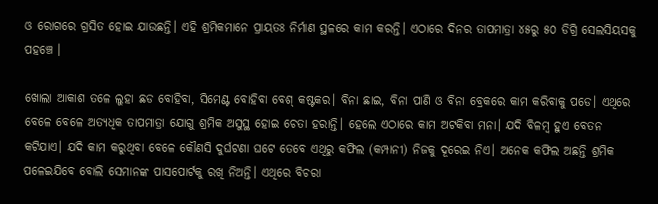ଓ ରୋଗରେ ଗ୍ରସିତ ହୋଇ ଯାଉଛନ୍ତି। ଏହି ଶ୍ରମିକମାନେ ପ୍ରାୟତଃ ନିର୍ମାଣ ସ୍ଥଳରେ କାମ କରନ୍ତି। ଏଠାରେ ଦିନର ତାପମାତ୍ରା ୪୫ରୁ ୫୦ ଡିଗ୍ରି ସେଲସିୟସକୁ ପହଞ୍ଚେ ।

ଖୋଲା ଆକାଶ ତଳେ ଲୁହା ଛଡ ବୋହିବା, ସିମେଣ୍ଟ ବୋହିବା ବେଶ୍ କଷ୍ଟକର। ବିନା ଛାଇ, ବିନା ପାଣି ଓ ବିନା ବ୍ରେକରେ କାମ କରିବାକୁ ପଡେ। ଏଥିରେ ବେଳେ ବେଳେ ଅତ୍ୟଧିକ ତାପମାତ୍ରା ଯୋଗୁ ଶ୍ରମିକ ଅସୁସ୍ଥ ହୋଇ ଚେତା ହରାନ୍ତି। ହେଲେ ଏଠାରେ କାମ ଅଟକିବା ମନା। ଯଦି ବିଳମ୍ବ ହୁଏ ବେତନ କଟିଯାଏ। ଯଦି କାମ କରୁଥିବା ବେଳେ କୌଣସି ଦୁର୍ଘଟଣା ଘଟେ ତେବେ ଏଥିରୁ କଫିଲ (କମ୍ପାନୀ) ନିଜକୁ ଦୂରେଇ ନିଏ। ଅନେକ କଫିଲ ଅଛନ୍ତି ଶ୍ରମିକ ପଳେଇଯିବେ ବୋଲି ସେମାନଙ୍କ ପାସପୋର୍ଟକୁ ରଖି ନିଅନ୍ତି। ଏଥିରେ ବିଚରା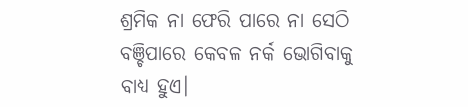ଶ୍ରମିକ ନା ଫେରି ପାରେ ନା ସେଠି ବଞ୍ଚିପାରେ କେବଳ ନର୍କ ଭୋଗିବାକୁ ବାଧ୍ୟ ହୁଏ।